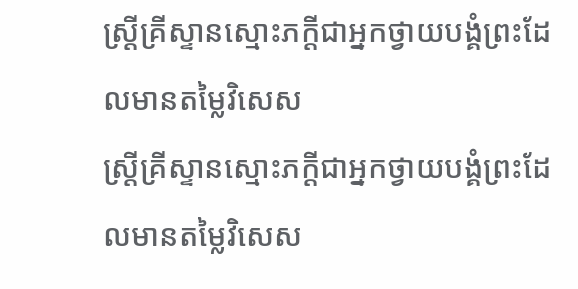ស្ដ្រីគ្រីស្ទានស្មោះភក្ដីជាអ្នកថ្វាយបង្គំព្រះដែលមានតម្លៃវិសេស
ស្ត្រីគ្រីស្ទានស្មោះភក្ដីជាអ្នកថ្វាយបង្គំព្រះដែលមានតម្លៃវិសេស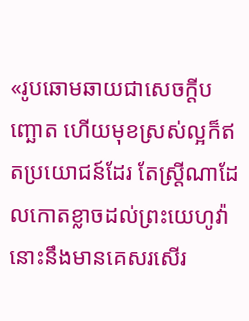«រូបឆោមឆាយជាសេចក្ដីបញ្ឆោត ហើយមុខស្រស់ល្អក៏ឥតប្រយោជន៍ដែរ តែស្ត្រីណាដែលកោតខ្លាចដល់ព្រះយេហូវ៉ា នោះនឹងមានគេសរសើរ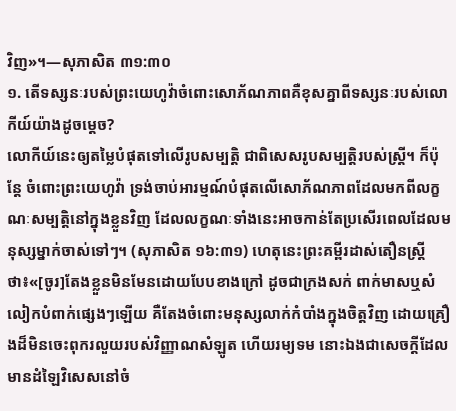វិញ»។—សុភាសិត ៣១:៣០
១. តើទស្សនៈរបស់ព្រះយេហូវ៉ាចំពោះសោភ័ណភាពគឺខុសគ្នាពីទស្សនៈរបស់លោកីយ៍យ៉ាងដូចម្ដេច?
លោកីយ៍នេះឲ្យតម្លៃបំផុតទៅលើរូបសម្បត្ដិ ជាពិសេសរូបសម្បត្ដិរបស់ស្ត្រី។ ក៏ប៉ុន្តែ ចំពោះព្រះយេហូវ៉ា ទ្រង់ចាប់អារម្មណ៍បំផុតលើសោភ័ណភាពដែលមកពីលក្ខណៈសម្បត្ដិនៅក្នុងខ្លួនវិញ ដែលលក្ខណៈទាំងនេះអាចកាន់តែប្រសើរពេលដែលមនុស្សម្នាក់ចាស់ទៅៗ។ (សុភាសិត ១៦:៣១) ហេតុនេះព្រះគម្ពីរដាស់តឿនស្ត្រីថា៖«[ចូរ]តែងខ្លួនមិនមែនដោយបែបខាងក្រៅ ដូចជាក្រងសក់ ពាក់មាសឬសំលៀកបំពាក់ផ្សេងៗឡើយ គឺតែងចំពោះមនុស្សលាក់កំបាំងក្នុងចិត្តវិញ ដោយគ្រឿងដ៏មិនចេះពុករលួយរបស់វិញ្ញាណសំឡូត ហើយរម្យទម នោះឯងជាសេចក្ដីដែលមានដំឡៃវិសេសនៅចំ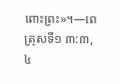ពោះព្រះ»។—ពេត្រុសទី១ ៣:៣, ៤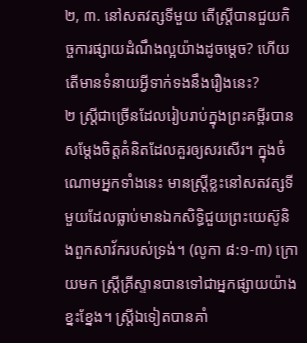២, ៣. នៅសតវត្សទីមួយ តើស្ត្រីបានជួយកិច្ចការផ្សាយដំណឹងល្អយ៉ាងដូចម្ដេច? ហើយតើមានទំនាយអ្វីទាក់ទងនឹងរឿងនេះ?
២ ស្ត្រីជាច្រើនដែលរៀបរាប់ក្នុងព្រះគម្ពីរបានសម្ដែងចិត្តគំនិតដែលគួរឲ្យសរសើរ។ ក្នុងចំណោមអ្នកទាំងនេះ មានស្ត្រីខ្លះនៅសតវត្សទីមួយដែលធ្លាប់មានឯកសិទ្ធិជួយព្រះយេស៊ូនិងពួកសាវ័ករបស់ទ្រង់។ (លូកា ៨:១-៣) ក្រោយមក ស្ត្រីគ្រីស្ទានបានទៅជាអ្នកផ្សាយយ៉ាងខ្នះខ្នែង។ ស្ត្រីឯទៀតបានគាំ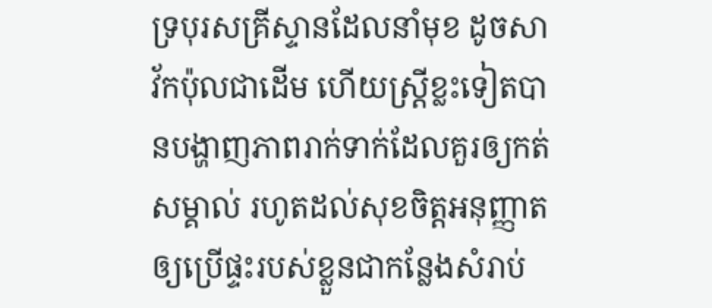ទ្របុរសគ្រីស្ទានដែលនាំមុខ ដូចសាវ័កប៉ុលជាដើម ហើយស្ត្រីខ្លះទៀតបានបង្ហាញភាពរាក់ទាក់ដែលគួរឲ្យកត់សម្គាល់ រហូតដល់សុខចិត្តអនុញ្ញាតឲ្យប្រើផ្ទះរបស់ខ្លួនជាកន្លែងសំរាប់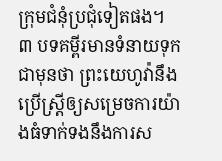ក្រុមជំនុំប្រជុំទៀតផង។
៣ បទគម្ពីរមានទំនាយទុកជាមុនថា ព្រះយេហូវ៉ានឹងប្រើស្ត្រីឲ្យសម្រេចការយ៉ាងធំទាក់ទងនឹងការស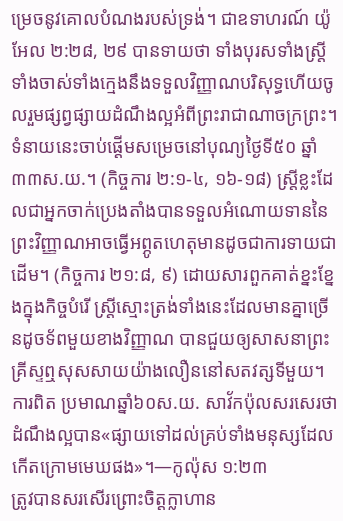ម្រេចនូវគោលបំណងរបស់ទ្រង់។ ជាឧទាហរណ៍ យ៉ូអែល ២:២៨, ២៩ បានទាយថា ទាំងបុរសទាំងស្ត្រី ទាំងចាស់ទាំងក្មេងនឹងទទួលវិញ្ញាណបរិសុទ្ធហើយចូលរួមផ្សព្វផ្សាយដំណឹងល្អអំពីព្រះរាជាណាចក្រព្រះ។ ទំនាយនេះចាប់ផ្ដើមសម្រេចនៅបុណ្យថ្ងៃទី៥០ ឆ្នាំ៣៣ស.យ.។ (កិច្ចការ ២:១-៤, ១៦-១៨) ស្ត្រីខ្លះដែលជាអ្នកចាក់ប្រេងតាំងបានទទួលអំណោយទាននៃព្រះវិញ្ញាណអាចធ្វើអព្ភូតហេតុមានដូចជាការទាយជាដើម។ (កិច្ចការ ២១:៨, ៩) ដោយសារពួកគាត់ខ្នះខ្នែងក្នុងកិច្ចបំរើ ស្ត្រីស្មោះត្រង់ទាំងនេះដែលមានគ្នាច្រើនដូចទ័ពមួយខាងវិញ្ញាណ បានជួយឲ្យសាសនាព្រះគ្រីស្ទឮសុសសាយយ៉ាងលឿននៅសតវត្សទីមួយ។ ការពិត ប្រមាណឆ្នាំ៦០ស.យ. សាវ័កប៉ុលសរសេរថា ដំណឹងល្អបាន«ផ្សាយទៅដល់គ្រប់ទាំងមនុស្សដែលកើតក្រោមមេឃផង»។—កូល៉ុស ១:២៣
ត្រូវបានសរសើរព្រោះចិត្តក្លាហាន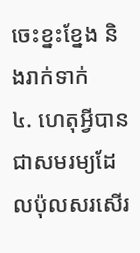ចេះខ្នះខ្នែង និងរាក់ទាក់
៤. ហេតុអ្វីបានជាសមរម្យដែលប៉ុលសរសើរ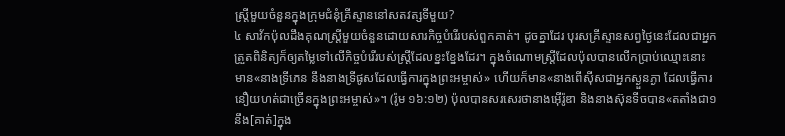ស្ត្រីមួយចំនួនក្នុងក្រុមជំនុំគ្រីស្ទាននៅសតវត្សទីមួយ?
៤ សាវ័កប៉ុលដឹងគុណស្ត្រីមួយចំនួនដោយសារកិច្ចបំរើរបស់ពួកគាត់។ ដូចគ្នាដែរ បុរសគ្រីស្ទានសព្វថ្ងៃនេះដែលជាអ្នកត្រួតពិនិត្យក៏ឲ្យតម្លៃទៅលើកិច្ចបំរើរបស់ស្ត្រីដែលខ្នះខ្នែងដែរ។ ក្នុងចំណោមស្ត្រីដែលប៉ុលបានលើកប្រាប់ឈ្មោះនោះ មាន«នាងទ្រីភេន នឹងនាងទ្រីផូសដែលធ្វើការក្នុងព្រះអម្ចាស់» ហើយក៏មាន«នាងពើស៊ីសជាអ្នកស្ងួនភ្ងា ដែលធ្វើការនឿយហត់ជាច្រើនក្នុងព្រះអម្ចាស់»។ (រ៉ូម ១៦:១២) ប៉ុលបានសរសេរថានាងអ៊ើរ៉ូឌា និងនាងស៊ុនទីចបាន«តតាំងជា១នឹង[គាត់]ក្នុង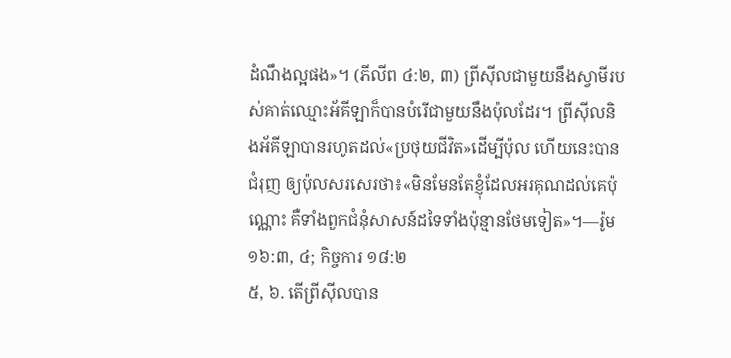ដំណឹងល្អផង»។ (ភីលីព ៤:២, ៣) ព្រីស៊ីលជាមួយនឹងស្វាមីរបស់គាត់ឈ្មោះអ័គីឡាក៏បានបំរើជាមួយនឹងប៉ុលដែរ។ ព្រីស៊ីលនិងអ័គីឡាបានរហូតដល់«ប្រថុយជីវិត»ដើម្បីប៉ុល ហើយនេះបានជំរុញ ឲ្យប៉ុលសរសេរថា៖«មិនមែនតែខ្ញុំដែលអរគុណដល់គេប៉ុណ្ណោះ គឺទាំងពួកជំនុំសាសន៍ដទៃទាំងប៉ុន្មានថែមទៀត»។—រ៉ូម ១៦:៣, ៤; កិច្ចការ ១៨:២
៥, ៦. តើព្រីស៊ីលបាន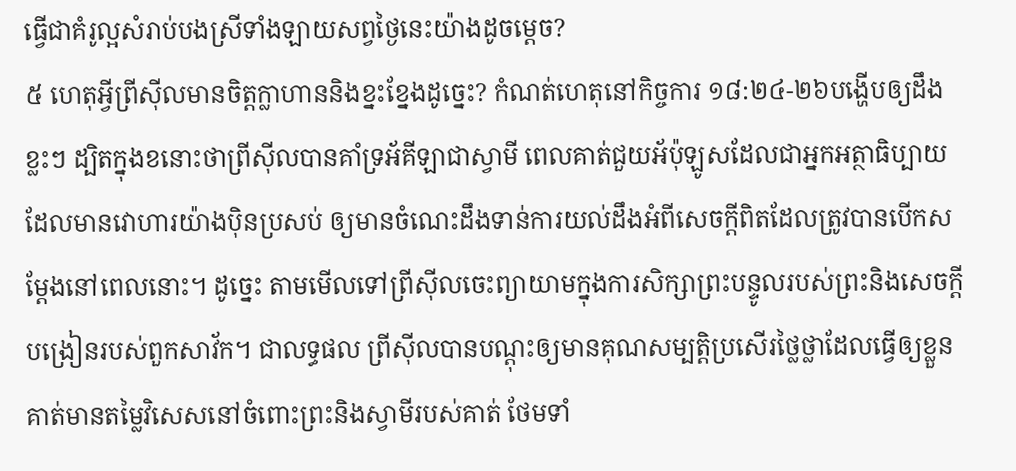ធ្វើជាគំរូល្អសំរាប់បងស្រីទាំងឡាយសព្វថ្ងៃនេះយ៉ាងដូចម្ដេច?
៥ ហេតុអ្វីព្រីស៊ីលមានចិត្តក្លាហាននិងខ្នះខ្នែងដូច្នេះ? កំណត់ហេតុនៅកិច្ចការ ១៨:២៤-២៦បង្ហើបឲ្យដឹងខ្លះៗ ដ្បិតក្នុងខនោះថាព្រីស៊ីលបានគាំទ្រអ័គីឡាជាស្វាមី ពេលគាត់ជួយអ័ប៉ុឡូសដែលជាអ្នកអត្ថាធិប្បាយដែលមានវោហារយ៉ាងប៉ិនប្រសប់ ឲ្យមានចំណេះដឹងទាន់ការយល់ដឹងអំពីសេចក្ដីពិតដែលត្រូវបានបើកសម្ដែងនៅពេលនោះ។ ដូច្នេះ តាមមើលទៅព្រីស៊ីលចេះព្យាយាមក្នុងការសិក្សាព្រះបន្ទូលរបស់ព្រះនិងសេចក្ដីបង្រៀនរបស់ពួកសាវ័ក។ ជាលទ្ធផល ព្រីស៊ីលបានបណ្ដុះឲ្យមានគុណសម្បត្ដិប្រសើរថ្លៃថ្លាដែលធ្វើឲ្យខ្លួនគាត់មានតម្លៃវិសេសនៅចំពោះព្រះនិងស្វាមីរបស់គាត់ ថែមទាំ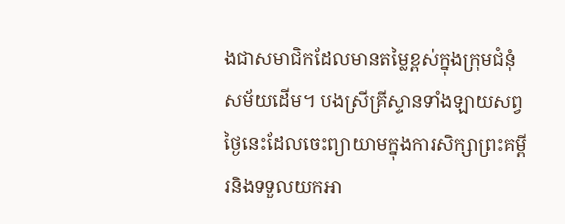ងជាសមាជិកដែលមានតម្លៃខ្ពស់ក្នុងក្រុមជំនុំសម័យដើម។ បងស្រីគ្រីស្ទានទាំងឡាយសព្វថ្ងៃនេះដែលចេះព្យាយាមក្នុងការសិក្សាព្រះគម្ពីរនិងទទួលយកអា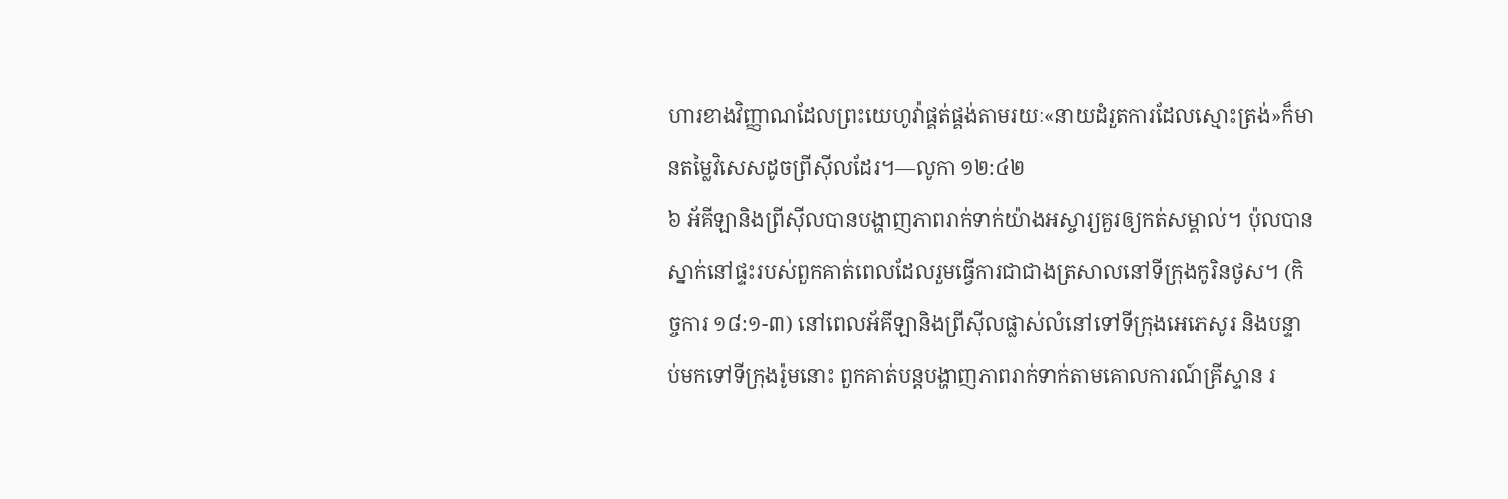ហារខាងវិញ្ញាណដែលព្រះយេហូវ៉ាផ្គត់ផ្គង់តាមរយៈ«នាយដំរួតការដែលស្មោះត្រង់»ក៏មានតម្លៃវិសេសដូចព្រីស៊ីលដែរ។—លូកា ១២:៤២
៦ អ័គីឡានិងព្រីស៊ីលបានបង្ហាញភាពរាក់ទាក់យ៉ាងអស្ចារ្យគួរឲ្យកត់សម្គាល់។ ប៉ុលបានស្នាក់នៅផ្ទះរបស់ពួកគាត់ពេលដែលរួមធ្វើការជាជាងត្រសាលនៅទីក្រុងកូរិនថូស។ (កិច្ចការ ១៨:១-៣) នៅពេលអ័គីឡានិងព្រីស៊ីលផ្លាស់លំនៅទៅទីក្រុងអេភេសូរ និងបន្ទាប់មកទៅទីក្រុងរ៉ូមនោះ ពួកគាត់បន្តបង្ហាញភាពរាក់ទាក់តាមគោលការណ៍គ្រីស្ទាន រ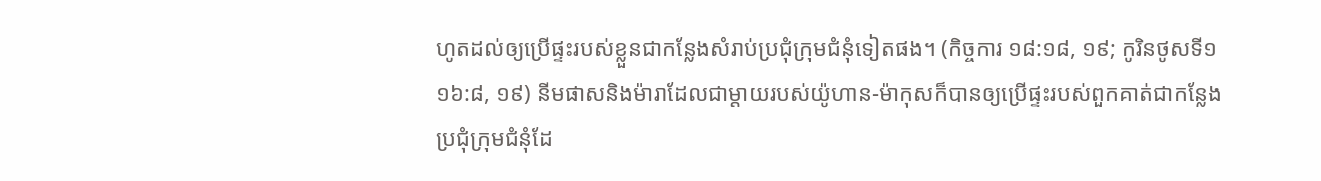ហូតដល់ឲ្យប្រើផ្ទះរបស់ខ្លួនជាកន្លែងសំរាប់ប្រជុំក្រុមជំនុំទៀតផង។ (កិច្ចការ ១៨:១៨, ១៩; កូរិនថូសទី១ ១៦:៨, ១៩) នីមផាសនិងម៉ារាដែលជាម្ដាយរបស់យ៉ូហាន-ម៉ាកុសក៏បានឲ្យប្រើផ្ទះរបស់ពួកគាត់ជាកន្លែងប្រជុំក្រុមជំនុំដែ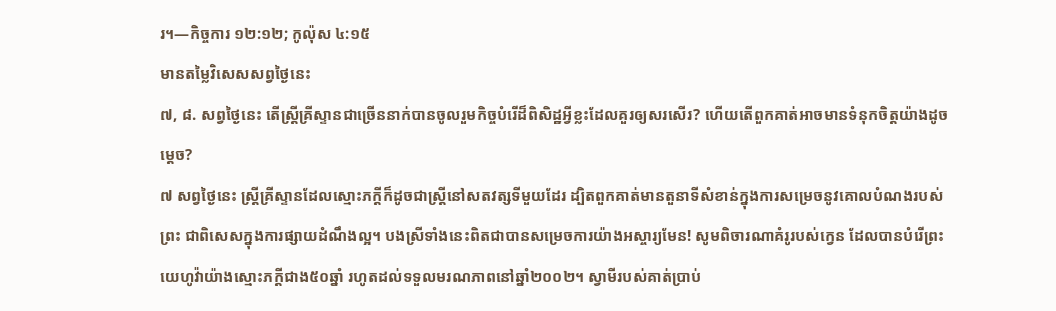រ។—កិច្ចការ ១២:១២; កូល៉ុស ៤:១៥
មានតម្លៃវិសេសសព្វថ្ងៃនេះ
៧, ៨. សព្វថ្ងៃនេះ តើស្ត្រីគ្រីស្ទានជាច្រើននាក់បានចូលរួមកិច្ចបំរើដ៏ពិសិដ្ឋអ្វីខ្លះដែលគួរឲ្យសរសើរ? ហើយតើពួកគាត់អាចមានទំនុកចិត្តយ៉ាងដូចម្ដេច?
៧ សព្វថ្ងៃនេះ ស្ត្រីគ្រីស្ទានដែលស្មោះភក្ដីក៏ដូចជាស្ត្រីនៅសតវត្សទីមួយដែរ ដ្បិតពួកគាត់មានតួនាទីសំខាន់ក្នុងការសម្រេចនូវគោលបំណងរបស់ព្រះ ជាពិសេសក្នុងការផ្សាយដំណឹងល្អ។ បងស្រីទាំងនេះពិតជាបានសម្រេចការយ៉ាងអស្ចារ្យមែន! សូមពិចារណាគំរូរបស់ក្វេន ដែលបានបំរើព្រះយេហូវ៉ាយ៉ាងស្មោះភក្ដីជាង៥០ឆ្នាំ រហូតដល់ទទួលមរណភាពនៅឆ្នាំ២០០២។ ស្វាមីរបស់គាត់ប្រាប់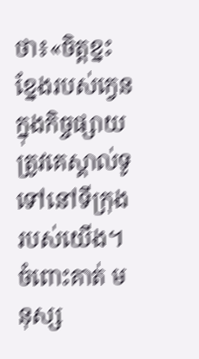ថា៖«ចិត្តខ្នះខ្នែងរបស់ក្វេនក្នុងកិច្ចផ្សាយត្រូវគេស្គាល់ទូទៅនៅទីក្រុងរបស់យើង។ ចំពោះគាត់ មនុស្ស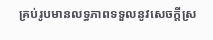គ្រប់រូបមានលទ្ធភាពទទួលនូវសេចក្ដីស្រ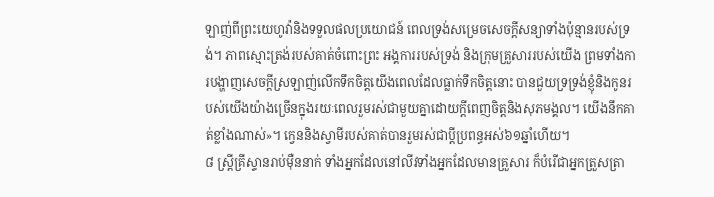ឡាញ់ពីព្រះយេហូវ៉ានិងទទួលផលប្រយោជន៍ ពេលទ្រង់សម្រេចសេចក្ដីសន្យាទាំងប៉ុន្មានរបស់ទ្រង់។ ភាពស្មោះត្រង់របស់គាត់ចំពោះព្រះ អង្គការរបស់ទ្រង់ និងក្រុមគ្រួសាររបស់យើង ព្រមទាំងការបង្ហាញសេចក្ដីស្រឡាញ់លើកទឹកចិត្តយើងពេលដែលធ្លាក់ទឹកចិត្តនោះ បានជួយទ្រទ្រង់ខ្ញុំនិងកូនរបស់យើងយ៉ាងច្រើនក្នុងរយៈពេលរួមរស់ជាមួយគ្នាដោយក្ដីពេញចិត្តនិងសុភមង្គល។ យើងនឹកគាត់ខ្លាំងណាស់»។ ក្វេននិងស្វាមីរបស់គាត់បានរួមរស់ជាប្ដីប្រពន្ធអស់៦១ឆ្នាំហើយ។
៨ ស្ត្រីគ្រីស្ទានរាប់ម៉ឺននាក់ ទាំងអ្នកដែលនៅលីវទាំងអ្នកដែលមានគ្រួសារ ក៏បំរើជាអ្នកត្រួសត្រា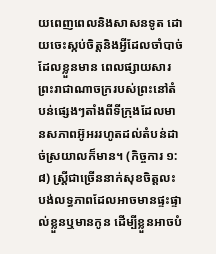យពេញពេលនិងសាសនទូត ដោយចេះស្កប់ចិត្តនិងអ្វីដែលចាំបាច់ដែលខ្លួនមាន ពេលផ្សាយសារព្រះរាជាណាចក្ររបស់ព្រះនៅតំបន់ផ្សេងៗតាំងពីទីក្រុងដែលមានសភាពអ៊ូអររហូតដល់តំបន់ដាច់ស្រយាលក៏មាន។ (កិច្ចការ ១:៨) ស្ត្រីជាច្រើននាក់សុខចិត្តលះបង់លទ្ធភាពដែលអាចមានផ្ទះផ្ទាល់ខ្លួនឬមានកូន ដើម្បីខ្លួនអាចបំ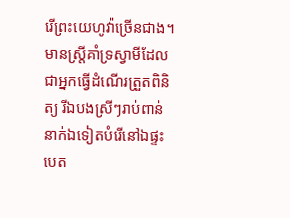រើព្រះយេហូវ៉ាច្រើនជាង។ មានស្ត្រីគាំទ្រស្វាមីដែលជាអ្នកធ្វើដំណើរត្រួតពិនិត្យ រីឯបងស្រីៗរាប់ពាន់នាក់ឯទៀតបំរើនៅឯផ្ទះបេត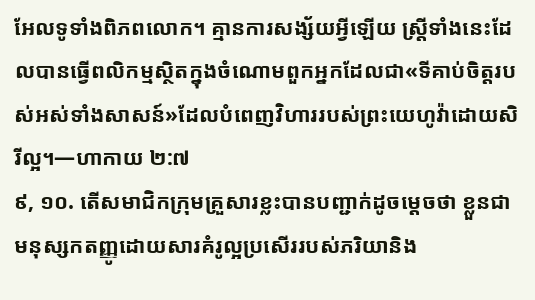អែលទូទាំងពិភពលោក។ គ្មានការសង្ស័យអ្វីឡើយ ស្ត្រីទាំងនេះដែលបានធ្វើពលិកម្មស្ថិតក្នុងចំណោមពួកអ្នកដែលជា«ទីគាប់ចិត្តរបស់អស់ទាំងសាសន៍»ដែលបំពេញវិហាររបស់ព្រះយេហូវ៉ាដោយសិរីល្អ។—ហាកាយ ២:៧
៩, ១០. តើសមាជិកក្រុមគ្រួសារខ្លះបានបញ្ជាក់ដូចម្ដេចថា ខ្លួនជាមនុស្សកតញ្ញូដោយសារគំរូល្អប្រសើររបស់ភរិយានិង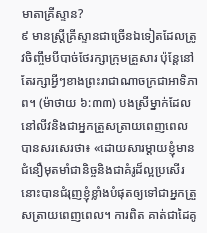មាតាគ្រីស្ទាន?
៩ មានស្ត្រីគ្រីស្ទានជាច្រើនឯទៀតដែលត្រូវចិញ្ចឹមបីបាច់ថែរក្សាក្រុមគ្រួសារ ប៉ុន្តែនៅតែរក្សាអ្វីៗខាងព្រះរាជាណាចក្រជាអាទិភាព។ (ម៉ាថាយ ៦:៣៣) បងស្រីម្នាក់ដែលនៅលីវនិងជាអ្នកត្រួសត្រាយពេញពេលបានសរសេរថា៖ «ដោយសារម្ដាយខ្ញុំមានជំនឿមុតមាំជានិច្ចនិងជាគំរូដ៏ល្អប្រសើរ នោះបានជំរុញខ្ញុំខ្លាំងបំផុតឲ្យទៅជាអ្នកត្រួសត្រាយពេញពេល។ ការពិត គាត់ជាដៃគូ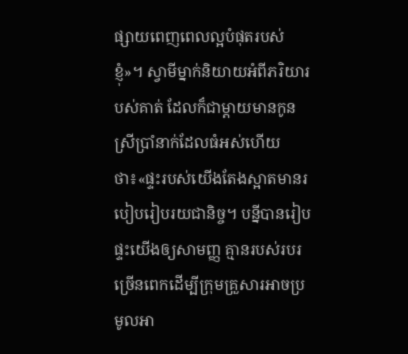ផ្សាយពេញពេលល្អបំផុតរបស់ខ្ញុំ»។ ស្វាមីម្នាក់និយាយអំពីភរិយារបស់គាត់ ដែលក៏ជាម្ដាយមានកូនស្រីប្រាំនាក់ដែលធំអស់ហើយថា៖«ផ្ទះរបស់យើងតែងស្អាតមានរបៀបរៀបរយជានិច្ច។ បន្នីបានរៀបផ្ទះយើងឲ្យសាមញ្ញ គ្មានរបស់របរច្រើនពេកដើម្បីក្រុមគ្រួសារអាចប្រមូលអា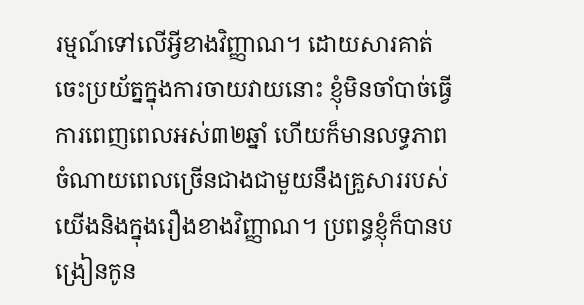រម្មណ៍ទៅលើអ្វីខាងវិញ្ញាណ។ ដោយសារគាត់ចេះប្រយ័ត្នក្នុងការចាយវាយនោះ ខ្ញុំមិនចាំបាច់ធ្វើការពេញពេលអស់៣២ឆ្នាំ ហើយក៏មានលទ្ធភាពចំណាយពេលច្រើនជាងជាមួយនឹងគ្រួសាររបស់យើងនិងក្នុងរឿងខាងវិញ្ញាណ។ ប្រពន្ធខ្ញុំក៏បានបង្រៀនកូន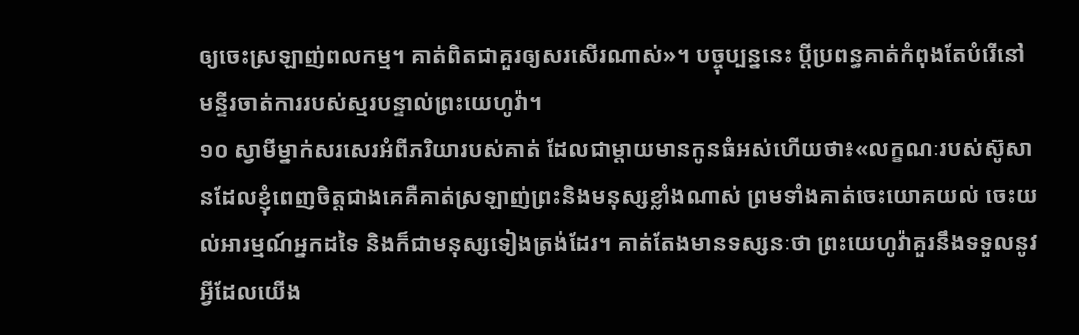ឲ្យចេះស្រឡាញ់ពលកម្ម។ គាត់ពិតជាគួរឲ្យសរសើរណាស់»។ បច្ចុប្បន្ននេះ ប្ដីប្រពន្ធគាត់កំពុងតែបំរើនៅមន្ទីរចាត់ការរបស់ស្មរបន្ទាល់ព្រះយេហូវ៉ា។
១០ ស្វាមីម្នាក់សរសេរអំពីភរិយារបស់គាត់ ដែលជាម្ដាយមានកូនធំអស់ហើយថា៖«លក្ខណៈរបស់ស៊ូសានដែលខ្ញុំពេញចិត្តជាងគេគឺគាត់ស្រឡាញ់ព្រះនិងមនុស្សខ្លាំងណាស់ ព្រមទាំងគាត់ចេះយោគយល់ ចេះយល់អារម្មណ៍អ្នកដទៃ និងក៏ជាមនុស្សទៀងត្រង់ដែរ។ គាត់តែងមានទស្សនៈថា ព្រះយេហូវ៉ាគួរនឹងទទួលនូវអ្វីដែលយើង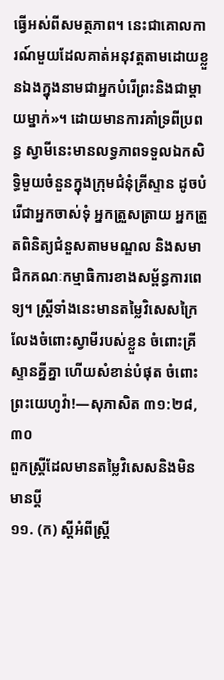ធ្វើអស់ពីសមត្ថភាព។ នេះជាគោលការណ៍មួយដែលគាត់អនុវត្តតាមដោយខ្លួនឯងក្នុងនាមជាអ្នកបំរើព្រះនិងជាម្ដាយម្នាក់»។ ដោយមានការគាំទ្រពីប្រពន្ធ ស្វាមីនេះមានលទ្ធភាពទទួលឯកសិទ្ធិមួយចំនួនក្នុងក្រុមជំនុំគ្រីស្ទាន ដូចបំរើជាអ្នកចាស់ទុំ អ្នកត្រួសត្រាយ អ្នកត្រួតពិនិត្យជំនួសតាមមណ្ឌល និងសមាជិកគណៈកម្មាធិការខាងសម្ព័ន្ធការពេទ្យ។ ស្ត្រីទាំងនេះមានតម្លៃវិសេសក្រៃលែងចំពោះស្វាមីរបស់ខ្លួន ចំពោះគ្រីស្ទានគ្នីគ្នា ហើយសំខាន់បំផុត ចំពោះព្រះយេហូវ៉ា!—សុភាសិត ៣១:២៨, ៣០
ពួកស្ត្រីដែលមានតម្លៃវិសេសនិងមិនមានប្ដី
១១. (ក) ស្តីអំពីស្ត្រី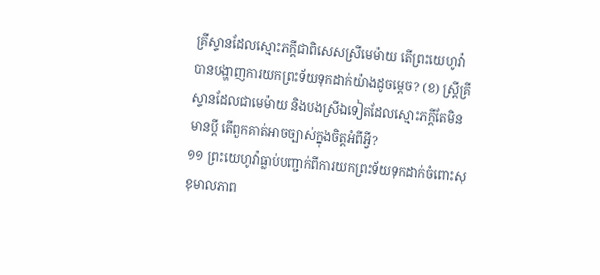គ្រីស្ទានដែលស្មោះភក្ដីជាពិសេសស្រីមេម៉ាយ តើព្រះយេហូវ៉ាបានបង្ហាញការយកព្រះទ័យទុកដាក់យ៉ាងដូចម្ដេច? (ខ) ស្ត្រីគ្រីស្ទានដែលជាមេម៉ាយ និងបងស្រីឯទៀតដែលស្មោះភក្ដីតែមិនមានប្ដី តើពួកគាត់អាចច្បាស់ក្នុងចិត្តអំពីអ្វី?
១១ ព្រះយេហូវ៉ាធ្លាប់បញ្ជាក់ពីការយកព្រះទ័យទុកដាក់ចំពោះសុខុមាលភាព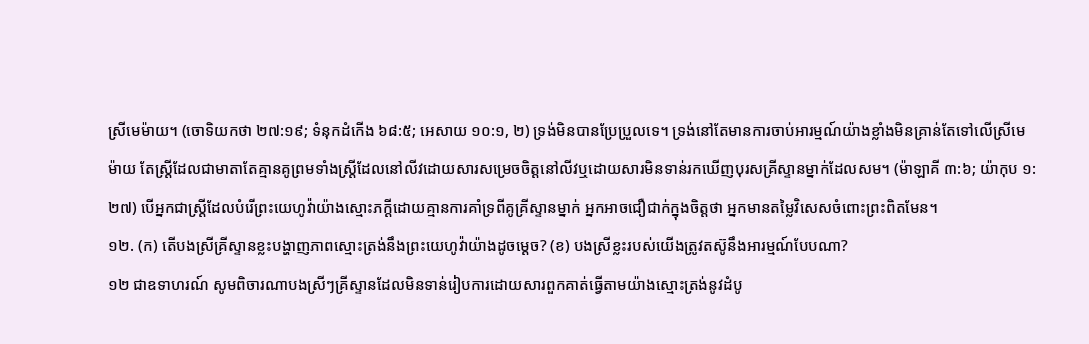ស្រីមេម៉ាយ។ (ចោទិយកថា ២៧:១៩; ទំនុកដំកើង ៦៨:៥; អេសាយ ១០:១, ២) ទ្រង់មិនបានប្រែប្រួលទេ។ ទ្រង់នៅតែមានការចាប់អារម្មណ៍យ៉ាងខ្លាំងមិនគ្រាន់តែទៅលើស្រីមេម៉ាយ តែស្ត្រីដែលជាមាតាតែគ្មានគូព្រមទាំងស្ត្រីដែលនៅលីវដោយសារសម្រេចចិត្តនៅលីវឬដោយសារមិនទាន់រកឃើញបុរសគ្រីស្ទានម្នាក់ដែលសម។ (ម៉ាឡាគី ៣:៦; យ៉ាកុប ១:២៧) បើអ្នកជាស្ត្រីដែលបំរើព្រះយេហូវ៉ាយ៉ាងស្មោះភក្ដីដោយគ្មានការគាំទ្រពីគូគ្រីស្ទានម្នាក់ អ្នកអាចជឿជាក់ក្នុងចិត្តថា អ្នកមានតម្លៃវិសេសចំពោះព្រះពិតមែន។
១២. (ក) តើបងស្រីគ្រីស្ទានខ្លះបង្ហាញភាពស្មោះត្រង់នឹងព្រះយេហូវ៉ាយ៉ាងដូចម្ដេច? (ខ) បងស្រីខ្លះរបស់យើងត្រូវតស៊ូនឹងអារម្មណ៍បែបណា?
១២ ជាឧទាហរណ៍ សូមពិចារណាបងស្រីៗគ្រីស្ទានដែលមិនទាន់រៀបការដោយសារពួកគាត់ធ្វើតាមយ៉ាងស្មោះត្រង់នូវដំបូ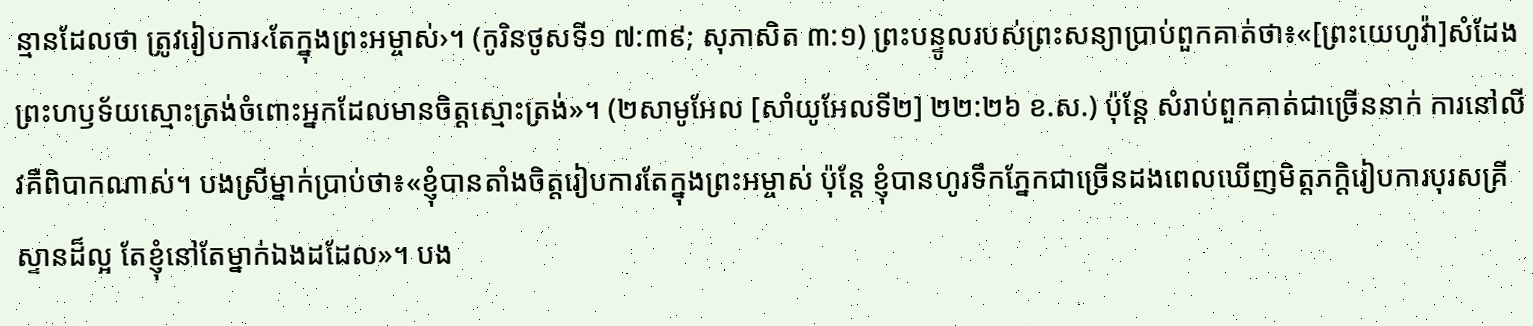ន្មានដែលថា ត្រូវរៀបការ‹តែក្នុងព្រះអម្ចាស់›។ (កូរិនថូសទី១ ៧:៣៩; សុភាសិត ៣:១) ព្រះបន្ទូលរបស់ព្រះសន្យាប្រាប់ពួកគាត់ថា៖«[ព្រះយេហូវ៉ា]សំដែងព្រះហឫទ័យស្មោះត្រង់ចំពោះអ្នកដែលមានចិត្តស្មោះត្រង់»។ (២សាមូអែល [សាំយូអែលទី២] ២២:២៦ ខ.ស.) ប៉ុន្តែ សំរាប់ពួកគាត់ជាច្រើននាក់ ការនៅលីវគឺពិបាកណាស់។ បងស្រីម្នាក់ប្រាប់ថា៖«ខ្ញុំបានតាំងចិត្តរៀបការតែក្នុងព្រះអម្ចាស់ ប៉ុន្តែ ខ្ញុំបានហូរទឹកភ្នែកជាច្រើនដងពេលឃើញមិត្តភក្ដិរៀបការបុរសគ្រីស្ទានដ៏ល្អ តែខ្ញុំនៅតែម្នាក់ឯងដដែល»។ បង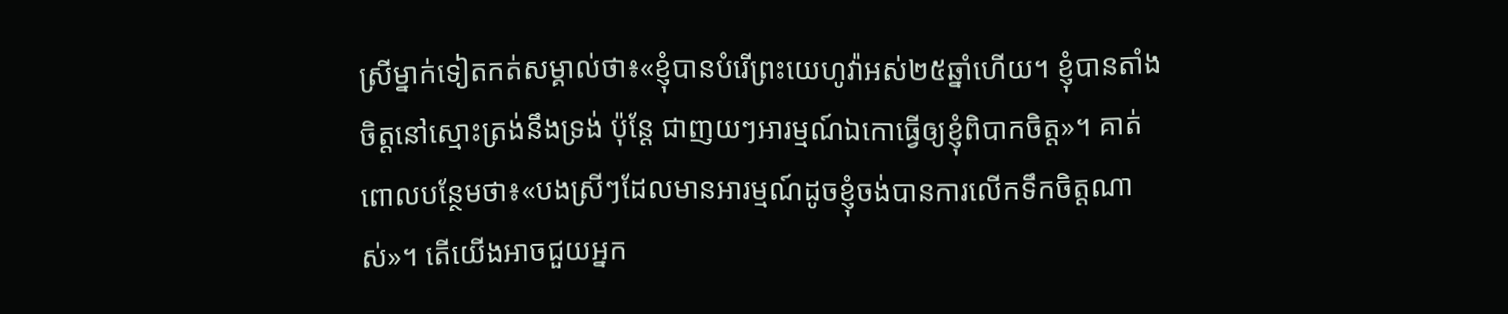ស្រីម្នាក់ទៀតកត់សម្គាល់ថា៖«ខ្ញុំបានបំរើព្រះយេហូវ៉ាអស់២៥ឆ្នាំហើយ។ ខ្ញុំបានតាំងចិត្តនៅស្មោះត្រង់នឹងទ្រង់ ប៉ុន្តែ ជាញយៗអារម្មណ៍ឯកោធ្វើឲ្យខ្ញុំពិបាកចិត្ត»។ គាត់ពោលបន្ថែមថា៖«បងស្រីៗដែលមានអារម្មណ៍ដូចខ្ញុំចង់បានការលើកទឹកចិត្តណាស់»។ តើយើងអាចជួយអ្នក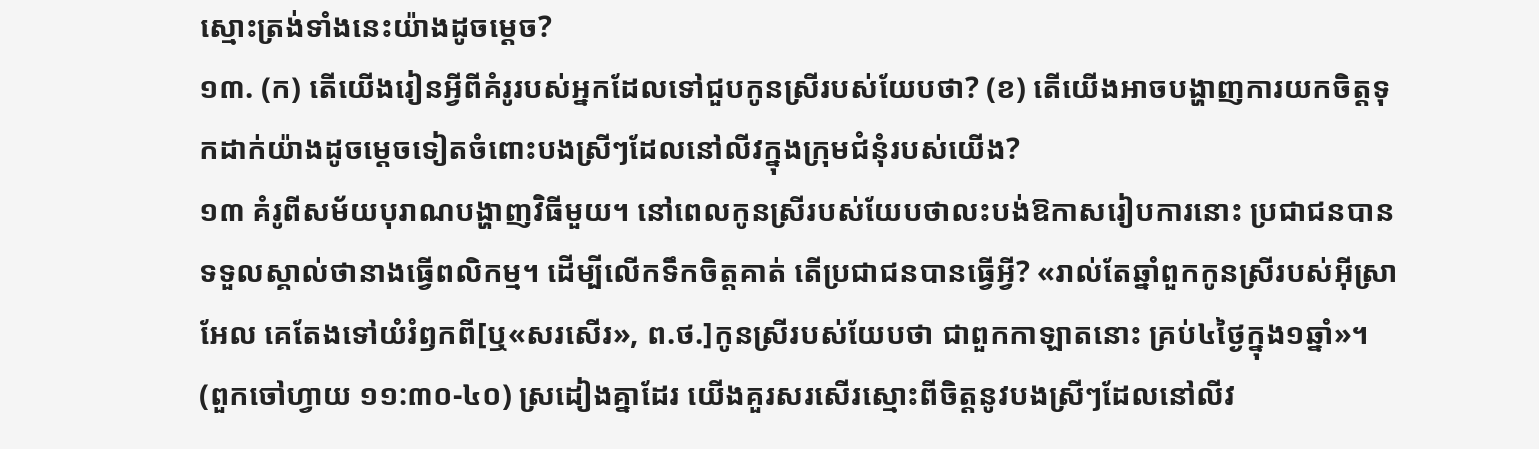ស្មោះត្រង់ទាំងនេះយ៉ាងដូចម្ដេច?
១៣. (ក) តើយើងរៀនអ្វីពីគំរូរបស់អ្នកដែលទៅជួបកូនស្រីរបស់យែបថា? (ខ) តើយើងអាចបង្ហាញការយកចិត្តទុកដាក់យ៉ាងដូចម្ដេចទៀតចំពោះបងស្រីៗដែលនៅលីវក្នុងក្រុមជំនុំរបស់យើង?
១៣ គំរូពីសម័យបុរាណបង្ហាញវិធីមួយ។ នៅពេលកូនស្រីរបស់យែបថាលះបង់ឱកាសរៀបការនោះ ប្រជាជនបានទទួលស្គាល់ថានាងធ្វើពលិកម្ម។ ដើម្បីលើកទឹកចិត្តគាត់ តើប្រជាជនបានធ្វើអ្វី? «រាល់តែឆ្នាំពួកកូនស្រីរបស់អ៊ីស្រាអែល គេតែងទៅយំរំឭកពី[ឬ«សរសើរ», ព.ថ.]កូនស្រីរបស់យែបថា ជាពួកកាឡាតនោះ គ្រប់៤ថ្ងៃក្នុង១ឆ្នាំ»។ (ពួកចៅហ្វាយ ១១:៣០-៤០) ស្រដៀងគ្នាដែរ យើងគួរសរសើរស្មោះពីចិត្តនូវបងស្រីៗដែលនៅលីវ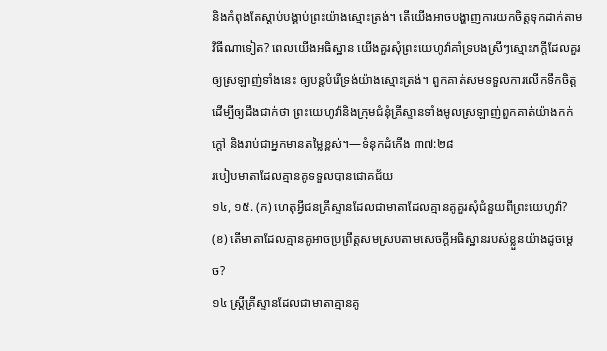និងកំពុងតែស្ដាប់បង្គាប់ព្រះយ៉ាងស្មោះត្រង់។ តើយើងអាចបង្ហាញការយកចិត្តទុកដាក់តាមវិធីណាទៀត? ពេលយើងអធិស្ឋាន យើងគួរសុំព្រះយេហូវ៉ាគាំទ្របងស្រីៗស្មោះភក្ដីដែលគួរឲ្យស្រឡាញ់ទាំងនេះ ឲ្យបន្តបំរើទ្រង់យ៉ាងស្មោះត្រង់។ ពួកគាត់សមទទួលការលើកទឹកចិត្តដើម្បីឲ្យដឹងជាក់ថា ព្រះយេហូវ៉ានិងក្រុមជំនុំគ្រីស្ទានទាំងមូលស្រឡាញ់ពួកគាត់យ៉ាងកក់ក្ដៅ និងរាប់ជាអ្នកមានតម្លៃខ្ពស់។—ទំនុកដំកើង ៣៧:២៨
របៀបមាតាដែលគ្មានគូទទួលបានជោគជ័យ
១៤, ១៥. (ក) ហេតុអ្វីជនគ្រីស្ទានដែលជាមាតាដែលគ្មានគូគួរសុំជំនួយពីព្រះយេហូវ៉ា? (ខ) តើមាតាដែលគ្មានគូអាចប្រព្រឹត្តសមស្របតាមសេចក្ដីអធិស្ឋានរបស់ខ្លួនយ៉ាងដូចម្ដេច?
១៤ ស្ត្រីគ្រីស្ទានដែលជាមាតាគ្មានគូ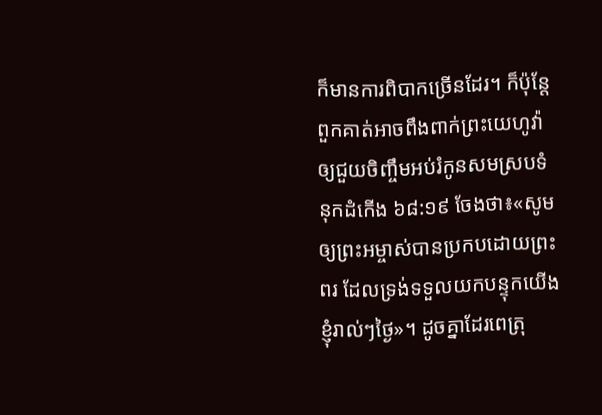ក៏មានការពិបាកច្រើនដែរ។ ក៏ប៉ុន្តែ ពួកគាត់អាចពឹងពាក់ព្រះយេហូវ៉ាឲ្យជួយចិញ្ចឹមអប់រំកូនសមស្របទំនុកដំកើង ៦៨:១៩ ចែងថា៖«សូមឲ្យព្រះអម្ចាស់បានប្រកបដោយព្រះពរ ដែលទ្រង់ទទួលយកបន្ទុកយើងខ្ញុំរាល់ៗថ្ងៃ»។ ដូចគ្នាដែរពេត្រុ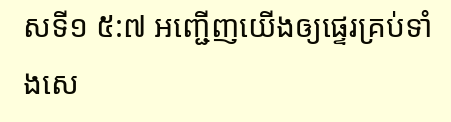សទី១ ៥:៧ អញ្ជើញយើងឲ្យផ្ទេរគ្រប់ទាំងសេ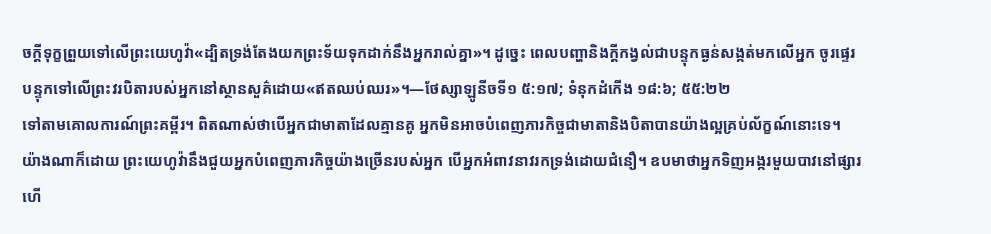ចក្ដីទុក្ខព្រួយទៅលើព្រះយេហូវ៉ា«ដ្បិតទ្រង់តែងយកព្រះទ័យទុកដាក់នឹងអ្នករាល់គ្នា»។ ដូច្នេះ ពេលបញ្ហានិងក្ដីកង្វល់ជាបន្ទុកធ្ងន់សង្កត់មកលើអ្នក ចូរផ្ទេរបន្ទុកទៅលើព្រះវរបិតារបស់អ្នកនៅស្ថានសួគ៌ដោយ«ឥតឈប់ឈរ»។—ថែស្សាឡូនីចទី១ ៥:១៧; ទំនុកដំកើង ១៨:៦; ៥៥:២២
ទៅតាមគោលការណ៍ព្រះគម្ពីរ។ ពិតណាស់ថាបើអ្នកជាមាតាដែលគ្មានគូ អ្នកមិនអាចបំពេញភារកិច្ចជាមាតានិងបិតាបានយ៉ាងល្អគ្រប់ល័ក្ខណ៍នោះទេ។ យ៉ាងណាក៏ដោយ ព្រះយេហូវ៉ានឹងជួយអ្នកបំពេញភារកិច្ចយ៉ាងច្រើនរបស់អ្នក បើអ្នកអំពាវនាវរកទ្រង់ដោយជំនឿ។ ឧបមាថាអ្នកទិញអង្ករមួយបាវនៅផ្សារហើ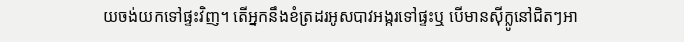យចង់យកទៅផ្ទះវិញ។ តើអ្នកនឹងខំត្រដរអូសបាវអង្ករទៅផ្ទះឬ បើមានស៊ីក្លូនៅជិតៗអា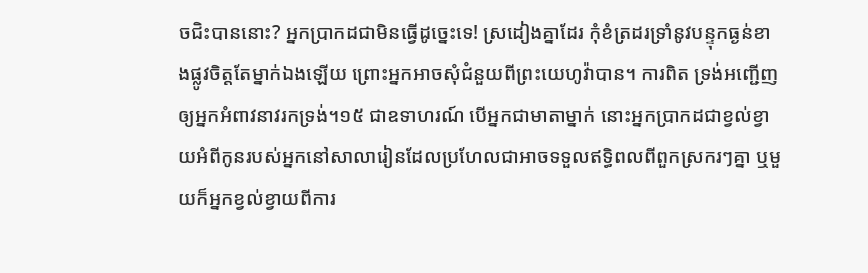ចជិះបាននោះ? អ្នកប្រាកដជាមិនធ្វើដូច្នេះទេ! ស្រដៀងគ្នាដែរ កុំខំត្រដរទ្រាំនូវបន្ទុកធ្ងន់ខាងផ្លូវចិត្តតែម្នាក់ឯងឡើយ ព្រោះអ្នកអាចសុំជំនួយពីព្រះយេហូវ៉ាបាន។ ការពិត ទ្រង់អញ្ជើញឲ្យអ្នកអំពាវនាវរកទ្រង់។១៥ ជាឧទាហរណ៍ បើអ្នកជាមាតាម្នាក់ នោះអ្នកប្រាកដជាខ្វល់ខ្វាយអំពីកូនរបស់អ្នកនៅសាលារៀនដែលប្រហែលជាអាចទទួលឥទ្ធិពលពីពួកស្រករៗគ្នា ឬមួយក៏អ្នកខ្វល់ខ្វាយពីការ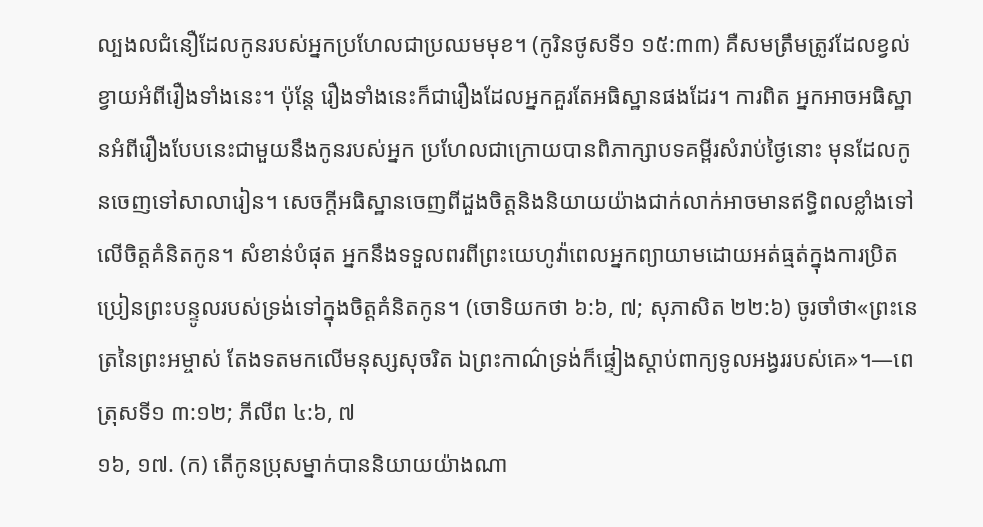ល្បងលជំនឿដែលកូនរបស់អ្នកប្រហែលជាប្រឈមមុខ។ (កូរិនថូសទី១ ១៥:៣៣) គឺសមត្រឹមត្រូវដែលខ្វល់ខ្វាយអំពីរឿងទាំងនេះ។ ប៉ុន្តែ រឿងទាំងនេះក៏ជារឿងដែលអ្នកគួរតែអធិស្ឋានផងដែរ។ ការពិត អ្នកអាចអធិស្ឋានអំពីរឿងបែបនេះជាមួយនឹងកូនរបស់អ្នក ប្រហែលជាក្រោយបានពិភាក្សាបទគម្ពីរសំរាប់ថ្ងៃនោះ មុនដែលកូនចេញទៅសាលារៀន។ សេចក្ដីអធិស្ឋានចេញពីដួងចិត្តនិងនិយាយយ៉ាងជាក់លាក់អាចមានឥទ្ធិពលខ្លាំងទៅលើចិត្តគំនិតកូន។ សំខាន់បំផុត អ្នកនឹងទទួលពរពីព្រះយេហូវ៉ាពេលអ្នកព្យាយាមដោយអត់ធ្មត់ក្នុងការប្រិតប្រៀនព្រះបន្ទូលរបស់ទ្រង់ទៅក្នុងចិត្តគំនិតកូន។ (ចោទិយកថា ៦:៦, ៧; សុភាសិត ២២:៦) ចូរចាំថា«ព្រះនេត្រនៃព្រះអម្ចាស់ តែងទតមកលើមនុស្សសុចរិត ឯព្រះកាណ៌ទ្រង់ក៏ផ្ទៀងស្ដាប់ពាក្យទូលអង្វររបស់គេ»។—ពេត្រុសទី១ ៣:១២; ភីលីព ៤:៦, ៧
១៦, ១៧. (ក) តើកូនប្រុសម្នាក់បាននិយាយយ៉ាងណា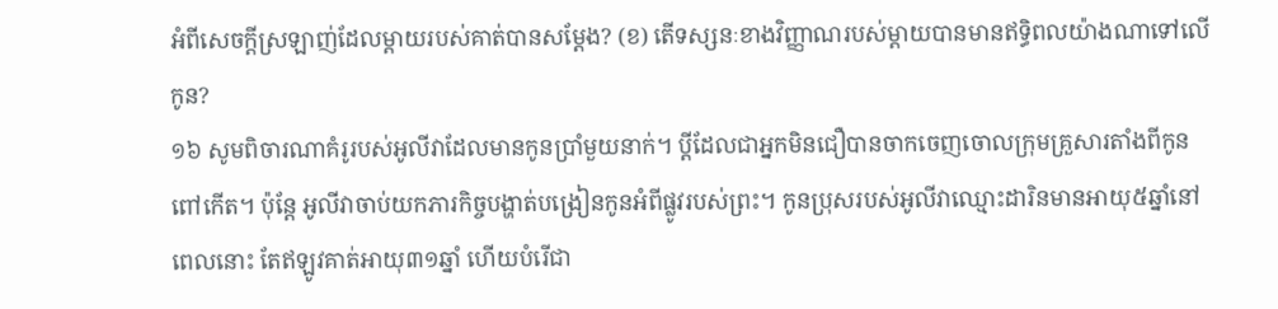អំពីសេចក្ដីស្រឡាញ់ដែលម្ដាយរបស់គាត់បានសម្ដែង? (ខ) តើទស្សនៈខាងវិញ្ញាណរបស់ម្ដាយបានមានឥទ្ធិពលយ៉ាងណាទៅលើកូន?
១៦ សូមពិចារណាគំរូរបស់អូលីវាដែលមានកូនប្រាំមួយនាក់។ ប្ដីដែលជាអ្នកមិនជឿបានចាកចេញចោលក្រុមគ្រួសារតាំងពីកូនពៅកើត។ ប៉ុន្តែ អូលីវាចាប់យកភារកិច្ចបង្ហាត់បង្រៀនកូនអំពីផ្លូវរបស់ព្រះ។ កូនប្រុសរបស់អូលីវាឈ្មោះដារិនមានអាយុ៥ឆ្នាំនៅពេលនោះ តែឥឡូវគាត់អាយុ៣១ឆ្នាំ ហើយបំរើជា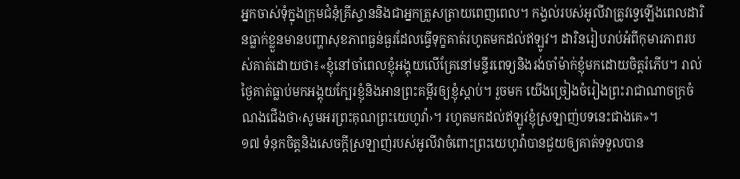អ្នកចាស់ទុំក្នុងក្រុមជំនុំគ្រីស្ទាននិងជាអ្នកត្រួសត្រាយពេញពេល។ កង្វល់របស់អូលីវាត្រូវទ្វេឡើងពេលដារិនធ្លាក់ខ្លួនមានបញ្ហាសុខភាពធ្ងន់ធ្ងរដែលធ្វើទុក្ខគាត់រហូតមកដល់ឥឡូវ។ ដារិនរៀបរាប់អំពីកុមារភាពរបស់គាត់ដោយថា៖«ខ្ញុំនៅចាំពេលខ្ញុំអង្គុយលើគ្រែនៅមន្ទីរពេទ្យនិងរង់ចាំម៉ាក់ខ្ញុំមកដោយចិត្តរំភើប។ រាល់ថ្ងៃគាត់ធ្លាប់មកអង្គុយក្បែរខ្ញុំនិងអានព្រះគម្ពីរឲ្យខ្ញុំស្ដាប់។ រួចមក យើងច្រៀងចំរៀងព្រះរាជាណាចក្រចំណងជើងថា‹សូមអរព្រះគុណព្រះយេហូវ៉ា›។ រហូតមកដល់ឥឡូវខ្ញុំស្រឡាញ់បទនេះជាងគេ»។
១៧ ទំនុកចិត្តនិងសេចក្ដីស្រឡាញ់របស់អូលីវាចំពោះព្រះយេហូវ៉ាបានជួយឲ្យគាត់ទទួលបាន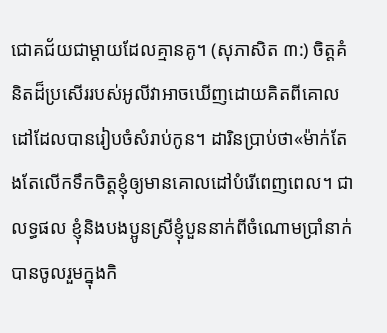ជោគជ័យជាម្ដាយដែលគ្មានគូ។ (សុភាសិត ៣:) ចិត្តគំនិតដ៏ប្រសើររបស់អូលីវាអាចឃើញដោយគិតពីគោលដៅដែលបានរៀបចំសំរាប់កូន។ ដារិនប្រាប់ថា«ម៉ាក់តែងតែលើកទឹកចិត្តខ្ញុំឲ្យមានគោលដៅបំរើពេញពេល។ ជាលទ្ធផល ខ្ញុំនិងបងប្អូនស្រីខ្ញុំបួននាក់ពីចំណោមប្រាំនាក់បានចូលរួមក្នុងកិ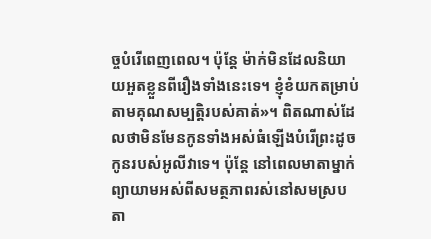ច្ចបំរើពេញពេល។ ប៉ុន្តែ ម៉ាក់មិនដែលនិយាយអួតខ្លួនពីរឿងទាំងនេះទេ។ ខ្ញុំខំយកតម្រាប់តាមគុណសម្បត្ដិរបស់គាត់»។ ពិតណាស់ដែលថាមិនមែនកូនទាំងអស់ធំឡើងបំរើព្រះដូចកូនរបស់អូលីវាទេ។ ប៉ុន្តែ នៅពេលមាតាម្នាក់ព្យាយាមអស់ពីសមត្ថភាពរស់នៅសមស្របតា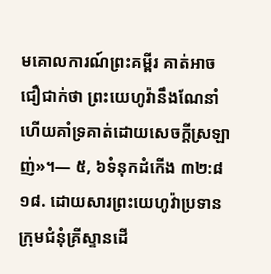មគោលការណ៍ព្រះគម្ពីរ គាត់អាចជឿជាក់ថា ព្រះយេហូវ៉ានឹងណែនាំហើយគាំទ្រគាត់ដោយសេចក្ដីស្រឡាញ់»។— ៥, ៦ទំនុកដំកើង ៣២:៨
១៨. ដោយសារព្រះយេហូវ៉ាប្រទានក្រុមជំនុំគ្រីស្ទានដើ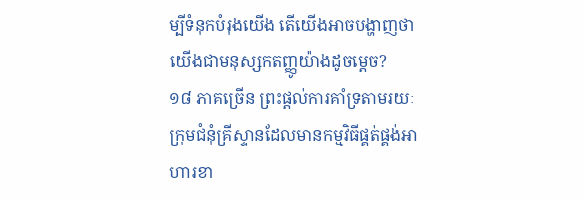ម្បីទំនុកបំរុងយើង តើយើងអាចបង្ហាញថាយើងជាមនុស្សកតញ្ញូយ៉ាងដូចម្ដេច?
១៨ ភាគច្រើន ព្រះផ្ដល់ការគាំទ្រតាមរយៈក្រុមជំនុំគ្រីស្ទានដែលមានកម្មវិធីផ្គត់ផ្គង់អាហារខា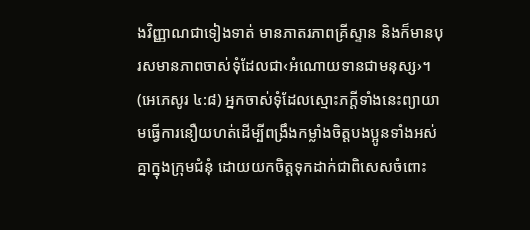ងវិញ្ញាណជាទៀងទាត់ មានភាតរភាពគ្រីស្ទាន និងក៏មានបុរសមានភាពចាស់ទុំដែលជា‹អំណោយទានជាមនុស្ស›។ (អេភេសូរ ៤:៨) អ្នកចាស់ទុំដែលស្មោះភក្ដីទាំងនេះព្យាយាមធ្វើការនឿយហត់ដើម្បីពង្រឹងកម្លាំងចិត្តបងប្អូនទាំងអស់គ្នាក្នុងក្រុមជំនុំ ដោយយកចិត្តទុកដាក់ជាពិសេសចំពោះ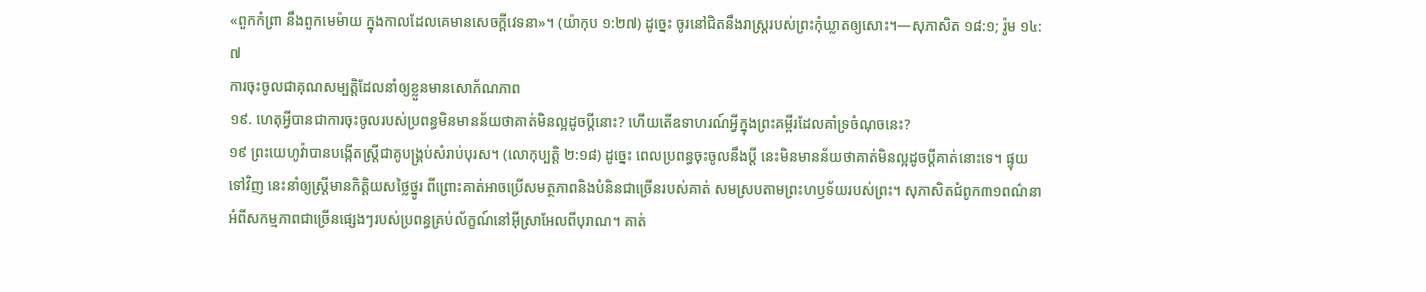«ពួកកំព្រា នឹងពួកមេម៉ាយ ក្នុងកាលដែលគេមានសេចក្ដីវេទនា»។ (យ៉ាកុប ១:២៧) ដូច្នេះ ចូរនៅជិតនឹងរាស្ត្ររបស់ព្រះកុំឃ្លាតឲ្យសោះ។—សុភាសិត ១៨:១; រ៉ូម ១៤:៧
ការចុះចូលជាគុណសម្បត្ដិដែលនាំឲ្យខ្លួនមានសោភ័ណភាព
១៩. ហេតុអ្វីបានជាការចុះចូលរបស់ប្រពន្ធមិនមានន័យថាគាត់មិនល្អដូចប្ដីនោះ? ហើយតើឧទាហរណ៍អ្វីក្នុងព្រះគម្ពីរដែលគាំទ្រចំណុចនេះ?
១៩ ព្រះយេហូវ៉ាបានបង្កើតស្ត្រីជាគូបង្គ្រប់សំរាប់បុរស។ (លោកុប្បត្តិ ២:១៨) ដូច្នេះ ពេលប្រពន្ធចុះចូលនឹងប្ដី នេះមិនមានន័យថាគាត់មិនល្អដូចប្ដីគាត់នោះទេ។ ផ្ទុយទៅវិញ នេះនាំឲ្យស្ត្រីមានកិត្ដិយសថ្លៃថ្នូរ ពីព្រោះគាត់អាចប្រើសមត្ថភាពនិងបំនិនជាច្រើនរបស់គាត់ សមស្របតាមព្រះហឫទ័យរបស់ព្រះ។ សុភាសិតជំពូក៣១ពណ៌នាអំពីសកម្មភាពជាច្រើនផ្សេងៗរបស់ប្រពន្ធគ្រប់ល័ក្ខណ៍នៅអ៊ីស្រាអែលពីបុរាណ។ គាត់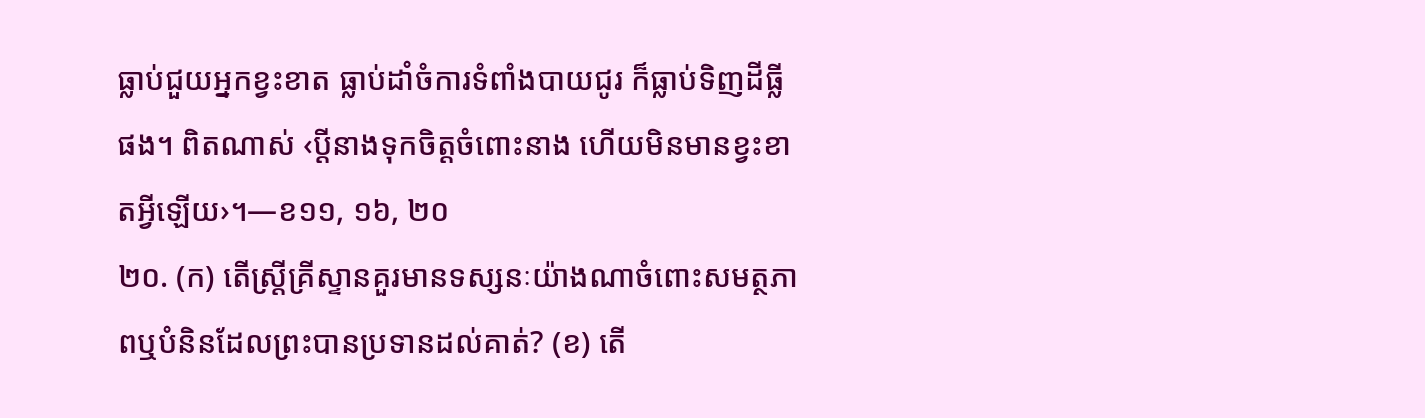ធ្លាប់ជួយអ្នកខ្វះខាត ធ្លាប់ដាំចំការទំពាំងបាយជូរ ក៏ធ្លាប់ទិញដីធ្លីផង។ ពិតណាស់ ‹ប្ដីនាងទុកចិត្តចំពោះនាង ហើយមិនមានខ្វះខាតអ្វីឡើយ›។—ខ១១, ១៦, ២០
២០. (ក) តើស្ត្រីគ្រីស្ទានគួរមានទស្សនៈយ៉ាងណាចំពោះសមត្ថភាពឬបំនិនដែលព្រះបានប្រទានដល់គាត់? (ខ) តើ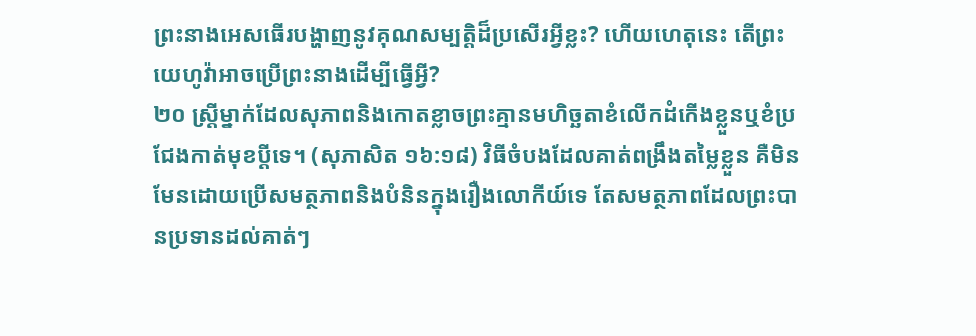ព្រះនាងអេសធើរបង្ហាញនូវគុណសម្បត្ដិដ៏ប្រសើរអ្វីខ្លះ? ហើយហេតុនេះ តើព្រះយេហូវ៉ាអាចប្រើព្រះនាងដើម្បីធ្វើអ្វី?
២០ ស្ត្រីម្នាក់ដែលសុភាពនិងកោតខ្លាចព្រះគ្មានមហិច្ឆតាខំលើកដំកើងខ្លួនឬខំប្រជែងកាត់មុខប្ដីទេ។ (សុភាសិត ១៦:១៨) វិធីចំបងដែលគាត់ពង្រឹងតម្លៃខ្លួន គឺមិនមែនដោយប្រើសមត្ថភាពនិងបំនិនក្នុងរឿងលោកីយ៍ទេ តែសមត្ថភាពដែលព្រះបានប្រទានដល់គាត់ៗ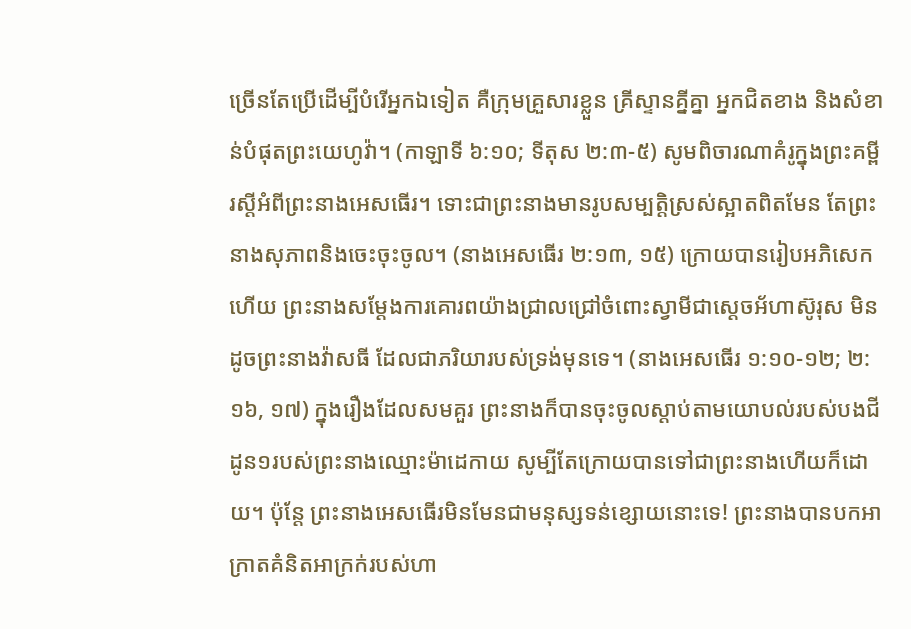ច្រើនតែប្រើដើម្បីបំរើអ្នកឯទៀត គឺក្រុមគ្រួសារខ្លួន គ្រីស្ទានគ្នីគ្នា អ្នកជិតខាង និងសំខាន់បំផុតព្រះយេហូវ៉ា។ (កាឡាទី ៦:១០; ទីតុស ២:៣-៥) សូមពិចារណាគំរូក្នុងព្រះគម្ពីរស្តីអំពីព្រះនាងអេសធើរ។ ទោះជាព្រះនាងមានរូបសម្បត្ដិស្រស់ស្អាតពិតមែន តែព្រះនាងសុភាពនិងចេះចុះចូល។ (នាងអេសធើរ ២:១៣, ១៥) ក្រោយបានរៀបអភិសេកហើយ ព្រះនាងសម្ដែងការគោរពយ៉ាងជ្រាលជ្រៅចំពោះស្វាមីជាស្តេចអ័ហាស៊ូរុស មិនដូចព្រះនាងវ៉ាសធី ដែលជាភរិយារបស់ទ្រង់មុនទេ។ (នាងអេសធើរ ១:១០-១២; ២:១៦, ១៧) ក្នុងរឿងដែលសមគួរ ព្រះនាងក៏បានចុះចូលស្ដាប់តាមយោបល់របស់បងជីដូន១របស់ព្រះនាងឈ្មោះម៉ាដេកាយ សូម្បីតែក្រោយបានទៅជាព្រះនាងហើយក៏ដោយ។ ប៉ុន្តែ ព្រះនាងអេសធើរមិនមែនជាមនុស្សទន់ខ្សោយនោះទេ! ព្រះនាងបានបកអាក្រាតគំនិតអាក្រក់របស់ហា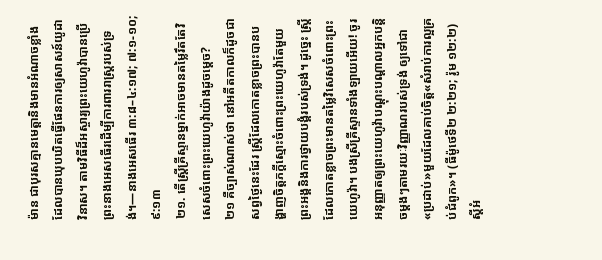ម៉ាន ជាបុរសគ្មានមេត្ដានិងមានអំណាចខ្លាំងដែលបានឃុបឃិតធ្វើផែនការឲ្យសាសន៍យូដាវិនាស។ តាមវិធីដ៏អស្ចារ្យព្រះយេហូវ៉ាបានប្រើព្រះនាងអេសធើរដើម្បីការពាររាស្ត្ររបស់ទ្រង់។—នាងអេសធើរ ៣:៨–៤:១៧; ៧:១-១០; ៩:១៣
២១. តើស្ត្រីគ្រីស្ទានម្នាក់អាចមានតម្លៃរឹតតែវិសេសចំពោះព្រះយេហូវ៉ាយ៉ាងដូចម្ដេច?
២១ គឺច្បាស់ណាស់ថា នៅអតីតកាលក៏ដូចជាសព្វថ្ងៃនេះដែរ ស្ត្រីដែលកោតខ្លាចព្រះបានបង្ហាញចិត្តភក្ដីស្មោះចំពោះព្រះយេហូវ៉ាតែមួយព្រះអង្គនិងការថ្វាយបង្គំរបស់ទ្រង់។ ដូច្នេះ ស្ត្រីដែលកោតខ្លាចព្រះមានតម្លៃវិសេសចំពោះព្រះយេហូវ៉ា។ បងស្រីគ្រីស្ទានទាំងឡាយអើយ! ចូរអនុញ្ញាតឲ្យព្រះយេហូវ៉ាបណ្ដុះបណ្ដាលអ្នកបន្ដិចម្ដងៗតាមរយៈវិញ្ញាណរបស់ទ្រង់ ឲ្យទៅជា«ប្រដាប់»មួយដែលគាប់ចិត្ត«សំរាប់ការល្អគ្រប់ជំពូក»។ (ធីម៉ូថេទី២ ២:២១; រ៉ូម ១២:២) ស្តីអំ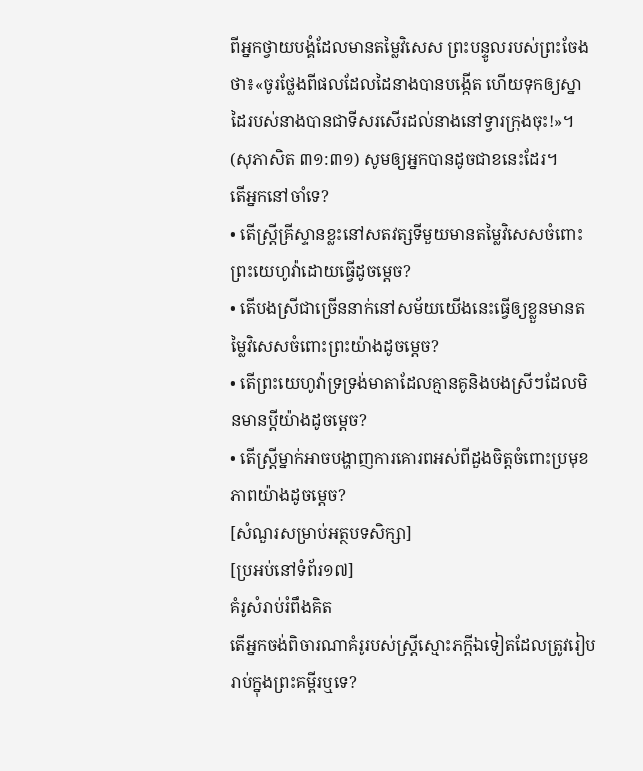ពីអ្នកថ្វាយបង្គំដែលមានតម្លៃវិសេស ព្រះបន្ទូលរបស់ព្រះចែងថា៖«ចូរថ្លែងពីផលដែលដៃនាងបានបង្កើត ហើយទុកឲ្យស្នាដៃរបស់នាងបានជាទីសរសើរដល់នាងនៅទ្វារក្រុងចុះ!»។ (សុភាសិត ៣១:៣១) សូមឲ្យអ្នកបានដូចជាខនេះដែរ។
តើអ្នកនៅចាំទេ?
• តើស្ត្រីគ្រីស្ទានខ្លះនៅសតវត្សទីមួយមានតម្លៃវិសេសចំពោះព្រះយេហូវ៉ាដោយធ្វើដូចម្ដេច?
• តើបងស្រីជាច្រើននាក់នៅសម័យយើងនេះធ្វើឲ្យខ្លួនមានតម្លៃវិសេសចំពោះព្រះយ៉ាងដូចម្ដេច?
• តើព្រះយេហូវ៉ាទ្រទ្រង់មាតាដែលគ្មានគូនិងបងស្រីៗដែលមិនមានប្ដីយ៉ាងដូចម្ដេច?
• តើស្ត្រីម្នាក់អាចបង្ហាញការគោរពអស់ពីដួងចិត្តចំពោះប្រមុខភាពយ៉ាងដូចម្ដេច?
[សំណួរសម្រាប់អត្ថបទសិក្សា]
[ប្រអប់នៅទំព័រ១៧]
គំរូសំរាប់រំពឹងគិត
តើអ្នកចង់ពិចារណាគំរូរបស់ស្ត្រីស្មោះភក្ដីឯទៀតដែលត្រូវរៀបរាប់ក្នុងព្រះគម្ពីរឬទេ?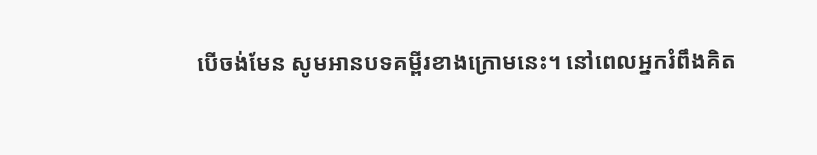បើចង់មែន សូមអានបទគម្ពីរខាងក្រោមនេះ។ នៅពេលអ្នករំពឹងគិត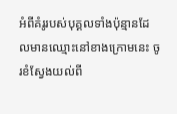អំពីគំរូរបស់បុគ្គលទាំងប៉ុន្មានដែលមានឈ្មោះនៅខាងក្រោមនេះ ចូរខំស្វែងយល់ពី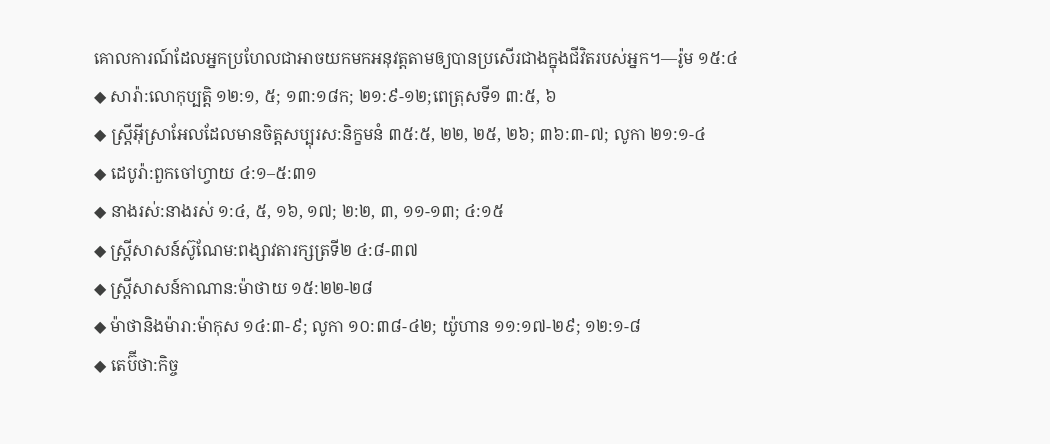គោលការណ៍ដែលអ្នកប្រហែលជាអាចយកមកអនុវត្តតាមឲ្យបានប្រសើរជាងក្នុងជីវិតរបស់អ្នក។—រ៉ូម ១៥:៤
◆ សារ៉ា:លោកុប្បត្តិ ១២:១, ៥; ១៣:១៨ក; ២១:៩-១២;ពេត្រុសទី១ ៣:៥, ៦
◆ ស្ត្រីអ៊ីស្រាអែលដែលមានចិត្តសប្បុរស:និក្ខមនំ ៣៥:៥, ២២, ២៥, ២៦; ៣៦:៣-៧; លូកា ២១:១-៤
◆ ដេបូរ៉ា:ពួកចៅហ្វាយ ៤:១–៥:៣១
◆ នាងរស់:នាងរស់ ១:៤, ៥, ១៦, ១៧; ២:២, ៣, ១១-១៣; ៤:១៥
◆ ស្ត្រីសាសន៍ស៊ូណែម:ពង្សាវតារក្សត្រទី២ ៤:៨-៣៧
◆ ស្ត្រីសាសន៍កាណាន:ម៉ាថាយ ១៥:២២-២៨
◆ ម៉ាថានិងម៉ារា:ម៉ាកុស ១៤:៣-៩; លូកា ១០:៣៨-៤២; យ៉ូហាន ១១:១៧-២៩; ១២:១-៨
◆ តេប៊ីថា:កិច្ច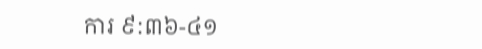ការ ៩:៣៦-៤១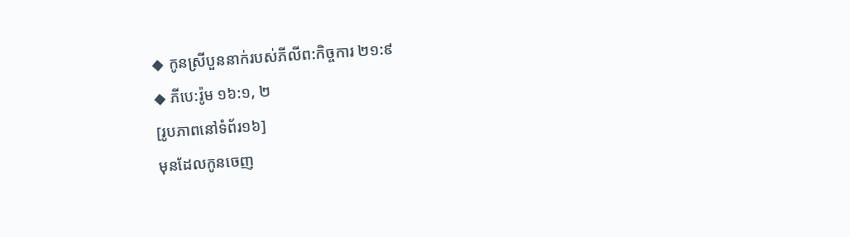◆ កូនស្រីបួននាក់របស់ភីលីព:កិច្ចការ ២១:៩
◆ ភីបេ:រ៉ូម ១៦:១, ២
[រូបភាពនៅទំព័រ១៦]
មុនដែលកូនចេញ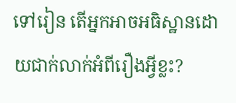ទៅរៀន តើអ្នកអាចអធិស្ឋានដោយជាក់លាក់អំពីរឿងអ្វីខ្លះ?